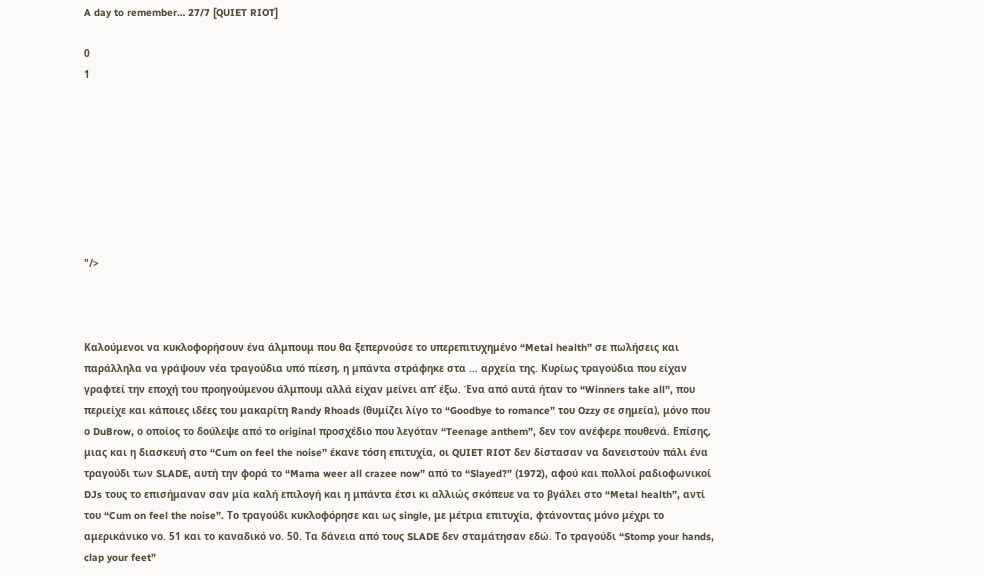A day to remember… 27/7 [QUIET RIOT]

0
1








"/>



Καλούμενοι να κυκλοφορήσουν ένα άλμπουμ που θα ξεπερνούσε το υπερεπιτυχημένο “Metal health” σε πωλήσεις και παράλληλα να γράψουν νέα τραγούδια υπό πίεση, η μπάντα στράφηκε στα … αρχεία της. Κυρίως τραγούδια που είχαν γραφτεί την εποχή του προηγούμενου άλμπουμ αλλά είχαν μείνει απ’ έξω. Ένα από αυτά ήταν το “Winners take all”, που περιείχε και κάποιες ιδέες του μακαρίτη Randy Rhoads (θυμίζει λίγο το “Goodbye to romance” του Ozzy σε σημεία), μόνο που ο DuBrow, ο οποίος το δούλεψε από το original προσχέδιο που λεγόταν “Teenage anthem”, δεν τον ανέφερε πουθενά. Επίσης, μιας και η διασκευή στο “Cum on feel the noise” έκανε τόση επιτυχία, οι QUIET RIOT δεν δίστασαν να δανειστούν πάλι ένα τραγούδι των SLADE, αυτή την φορά το “Mama weer all crazee now” από το “Slayed?” (1972), αφού και πολλοί ραδιοφωνικοί DJs τους το επισήμαναν σαν μία καλή επιλογή και η μπάντα έτσι κι αλλιώς σκόπευε να το βγάλει στο “Metal health”, αντί του “Cum on feel the noise”. Το τραγούδι κυκλοφόρησε και ως single, με μέτρια επιτυχία, φτάνοντας μόνο μέχρι το αμερικάνικο νο. 51 και το καναδικό νο. 50. Τα δάνεια από τους SLADE δεν σταμάτησαν εδώ. Το τραγούδι “Stomp your hands, clap your feet”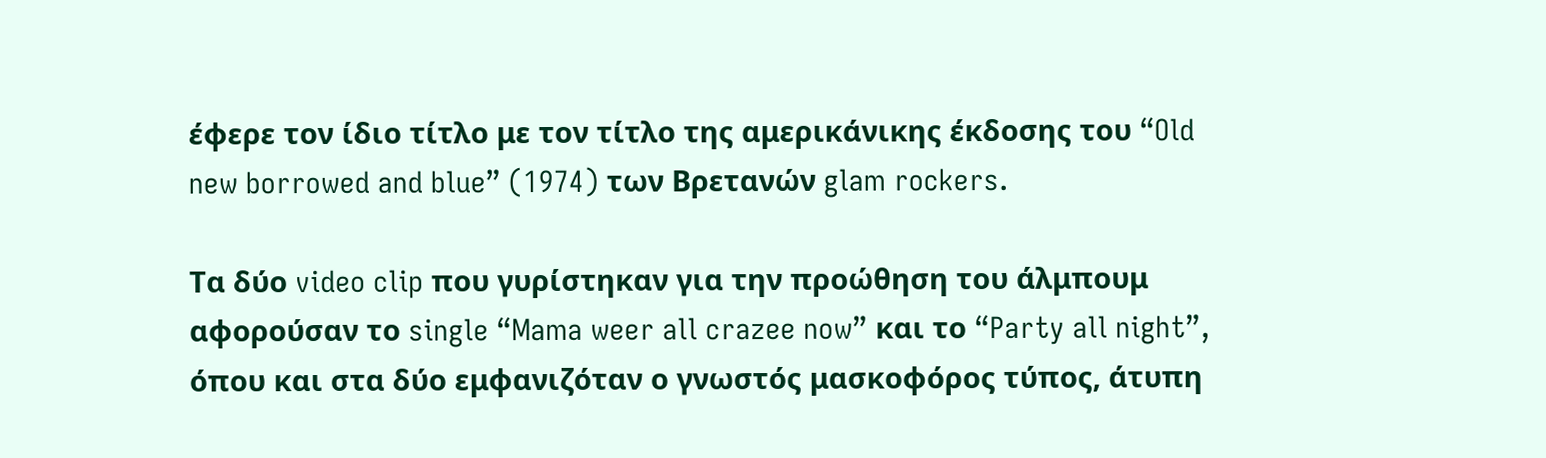έφερε τον ίδιο τίτλο με τον τίτλο της αμερικάνικης έκδοσης του “Old new borrowed and blue” (1974) των Βρετανών glam rockers.

Τα δύο video clip που γυρίστηκαν για την προώθηση του άλμπουμ αφορούσαν το single “Mama weer all crazee now” και το “Party all night”, όπου και στα δύο εμφανιζόταν ο γνωστός μασκοφόρος τύπος, άτυπη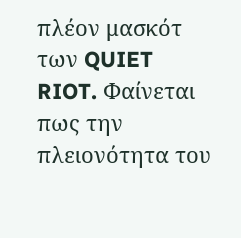πλέον μασκότ των QUIET RIOT. Φαίνεται πως την πλειονότητα του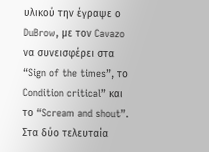υλικού την έγραψε ο DuBrow, με τον Cavazo να συνεισφέρει στα “Sign of the times”, το Condition critical” και το “Scream and shout”. Στα δύο τελευταία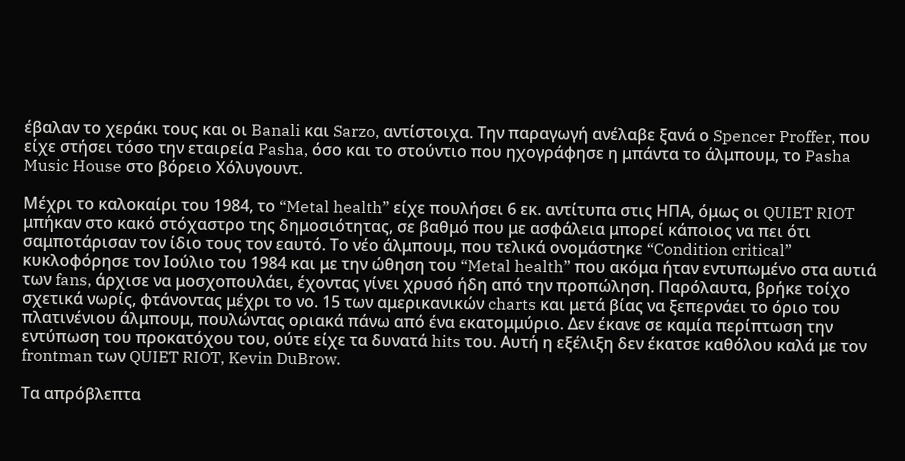έβαλαν το χεράκι τους και οι Banali και Sarzo, αντίστοιχα. Την παραγωγή ανέλαβε ξανά ο Spencer Proffer, που είχε στήσει τόσο την εταιρεία Pasha, όσο και το στούντιο που ηχογράφησε η μπάντα το άλμπουμ, το Pasha Music House στο βόρειο Χόλυγουντ.

Μέχρι το καλοκαίρι του 1984, το “Metal health” είχε πουλήσει 6 εκ. αντίτυπα στις ΗΠΑ, όμως οι QUIET RIOT μπήκαν στο κακό στόχαστρο της δημοσιότητας, σε βαθμό που με ασφάλεια μπορεί κάποιος να πει ότι σαμποτάρισαν τον ίδιο τους τον εαυτό. Το νέο άλμπουμ, που τελικά ονομάστηκε “Condition critical” κυκλοφόρησε τον Ιούλιο του 1984 και με την ώθηση του “Metal health” που ακόμα ήταν εντυπωμένο στα αυτιά των fans, άρχισε να μοσχοπουλάει, έχοντας γίνει χρυσό ήδη από την προπώληση. Παρόλαυτα, βρήκε τοίχο σχετικά νωρίς, φτάνοντας μέχρι το νο. 15 των αμερικανικών charts και μετά βίας να ξεπερνάει το όριο του πλατινένιου άλμπουμ, πουλώντας οριακά πάνω από ένα εκατομμύριο. Δεν έκανε σε καμία περίπτωση την εντύπωση του προκατόχου του, ούτε είχε τα δυνατά hits του. Αυτή η εξέλιξη δεν έκατσε καθόλου καλά με τον frontman των QUIET RIOT, Kevin DuBrow.

Τα απρόβλεπτα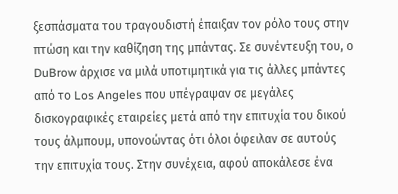ξεσπάσματα του τραγουδιστή έπαιξαν τον ρόλο τους στην πτώση και την καθίζηση της μπάντας. Σε συνέντευξη του, ο DuBrow άρχισε να μιλά υποτιμητικά για τις άλλες μπάντες από το Los Angeles που υπέγραψαν σε μεγάλες δισκογραφικές εταιρείες μετά από την επιτυχία του δικού τους άλμπουμ, υπονοώντας ότι όλοι όφειλαν σε αυτούς την επιτυχία τους. Στην συνέχεια, αφού αποκάλεσε ένα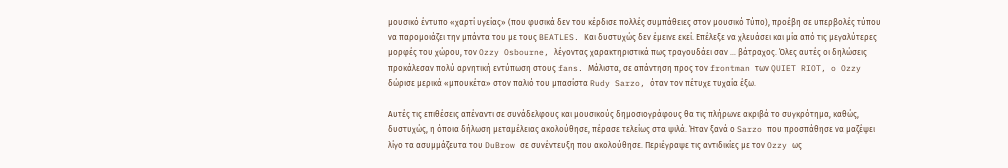μουσικό έντυπο «χαρτί υγείας» (που φυσικά δεν του κέρδισε πολλές συμπάθειες στον μουσικό Τύπο), προέβη σε υπερβολές τύπου να παρομοιάζει την μπάντα του με τους BEATLES. Και δυστυχώς δεν έμεινε εκεί. Επέλεξε να χλευάσει και μία από τις μεγαλύτερες μορφές του χώρου, τον Ozzy Osbourne, λέγοντας χαρακτηριστικά πως τραγουδάει σαν … βάτραχος. Όλες αυτές οι δηλώσεις προκάλεσαν πολύ αρνητική εντύπωση στους fans. Μάλιστα, σε απάντηση προς τον frontman των QUIET RIOT, o Ozzy δώρισε μερικά «μπουκέτα» στον παλιό του μπασίστα Rudy Sarzo, όταν τον πέτυχε τυχαία έξω.

Αυτές τις επιθέσεις απέναντι σε συνάδελφους και μουσικούς δημοσιογράφους θα τις πλήρωνε ακριβά το συγκρότημα, καθώς, δυστυχώς, η όποια δήλωση μεταμέλειας ακολούθησε, πέρασε τελείως στα ψιλά. Ήταν ξανά ο Sarzo που προσπάθησε να μαζέψει λίγο τα ασυμμάζευτα του DuBrow σε συνέντευξη που ακολούθησε. Περιέγραψε τις αντιδικίες με τον Ozzy ως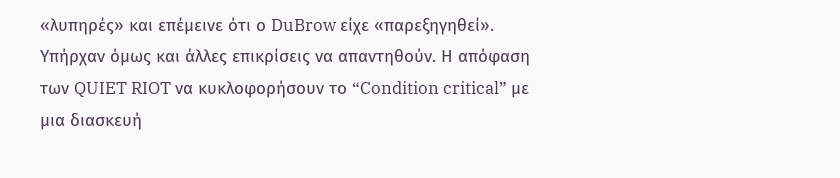«λυπηρές» και επέμεινε ότι ο DuBrow είχε «παρεξηγηθεί». Υπήρχαν όμως και άλλες επικρίσεις να απαντηθούν. Η απόφαση των QUIET RIOT να κυκλοφορήσουν το “Condition critical” με μια διασκευή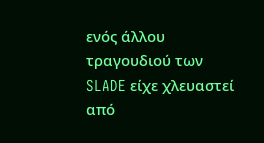ενός άλλου τραγουδιού των SLADE είχε χλευαστεί από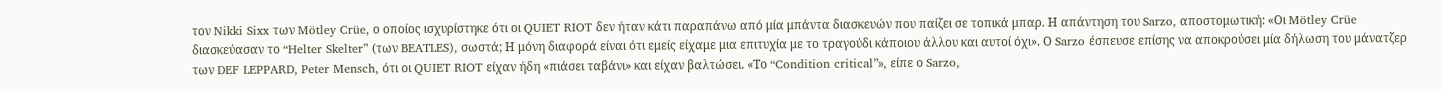τον Nikki Sixx των Mötley Crüe, ο οποίος ισχυρίστηκε ότι οι QUIET RIOT δεν ήταν κάτι παραπάνω από μία μπάντα διασκευών που παίζει σε τοπικά μπαρ. Η απάντηση του Sarzo, αποστομωτική: «Οι Mötley Crüe διασκεύασαν το “Helter Skelter” (των BEATLES), σωστά; Η μόνη διαφορά είναι ότι εμείς είχαμε μια επιτυχία με το τραγούδι κάποιου άλλου και αυτοί όχι». Ο Sarzo έσπευσε επίσης να αποκρούσει μία δήλωση του μάνατζερ των DEF LEPPARD, Peter Mensch, ότι οι QUIET RIOT είχαν ήδη «πιάσει ταβάνι» και είχαν βαλτώσει. «Το “Condition critical”», είπε ο Sarzo,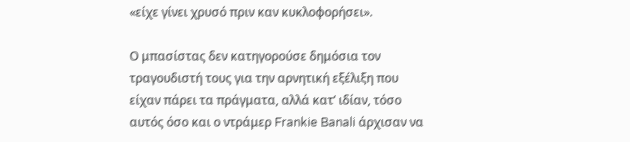«είχε γίνει χρυσό πριν καν κυκλοφορήσει».

Ο μπασίστας δεν κατηγορούσε δημόσια τον τραγουδιστή τους για την αρνητική εξέλιξη που είχαν πάρει τα πράγματα, αλλά κατ’ ιδίαν, τόσο αυτός όσο και ο ντράμερ Frankie Banali άρχισαν να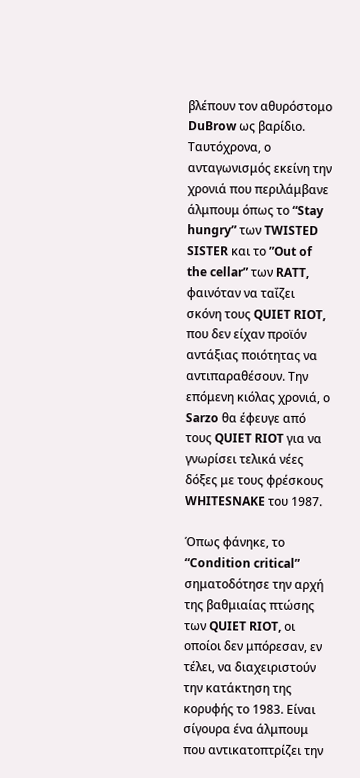βλέπουν τον αθυρόστομο DuBrow ως βαρίδιο. Ταυτόχρονα, ο ανταγωνισμός εκείνη την χρονιά που περιλάμβανε άλμπουμ όπως το “Stay hungry” των TWISTED SISTER και το ”Out of the cellar” των RATT, φαινόταν να ταΐζει σκόνη τους QUIET RIOT, που δεν είχαν προϊόν αντάξιας ποιότητας να αντιπαραθέσουν. Την επόμενη κιόλας χρονιά, ο Sarzo θα έφευγε από τους QUIET RIOT για να γνωρίσει τελικά νέες δόξες με τους φρέσκους WHITESNAKE του 1987.

Όπως φάνηκε, το “Condition critical” σηματοδότησε την αρχή της βαθμιαίας πτώσης των QUIET RIOT, οι οποίοι δεν μπόρεσαν, εν τέλει, να διαχειριστούν την κατάκτηση της κορυφής το 1983. Είναι σίγουρα ένα άλμπουμ που αντικατοπτρίζει την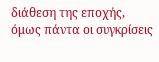διάθεση της εποχής, όμως πάντα οι συγκρίσεις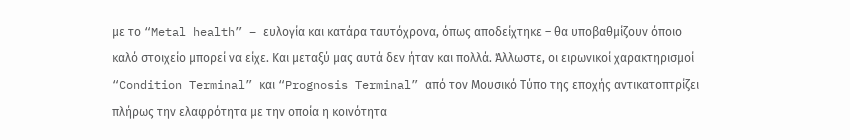με το “Metal health” – ευλογία και κατάρα ταυτόχρονα, όπως αποδείχτηκε – θα υποβαθμίζουν όποιο καλό στοιχείο μπορεί να είχε. Και μεταξύ μας αυτά δεν ήταν και πολλά. Άλλωστε, οι ειρωνικοί χαρακτηρισμοί “Condition Terminal” και “Prognosis Terminal” από τον Μουσικό Tύπο της εποχής αντικατοπτρίζει πλήρως την ελαφρότητα με την οποία η κοινότητα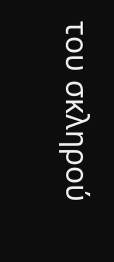του σκληρού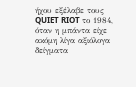ήχου εξέλαβε τους QUIET RIOT το 1984, όταν η μπάντα είχε ακόμη λίγα αξιόλογα δείγματα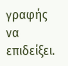γραφής να επιδείξει.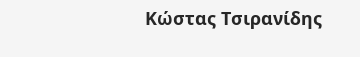Κώστας Τσιρανίδης